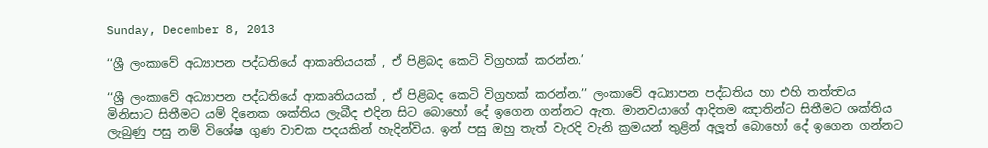Sunday, December 8, 2013

‘‘ශ්‍රී ලංකාවේ අධ්‍යාපන පද්ධතියේ ආකෘතියයක් , ඒ පිළිබද කෙටි විග්‍රහක් කරන්න.’

‘‘ශ්‍රී ලංකාවේ අධ්‍යාපන පද්ධතියේ ආකෘතියයක් , ඒ පිළිබද කෙටි විග්‍රහක් කරන්න.’’ ලංකාවේ අධ්‍යාපන පද්ධතිය හා එහි තත්ත්‍වය මිනිසාට සිතීමට යම් දිනෙක ශක්තිය ලැබීද එදින සිට බොහෝ දේ ඉගෙන ගන්නට ඇත. මානවයාගේ ආදිතම ඤාතින්ට සිතීමට ශක්තිය ලැබුණු පසු නම් විශේෂ ගුණ වාචක පදයකින් හැදින්විය. ඉන් පසු ඔහු තැත් වැරදි වැනි ක්‍රමයන් තුළින් අලූත් බොහෝ දේ ඉගෙන ගන්නට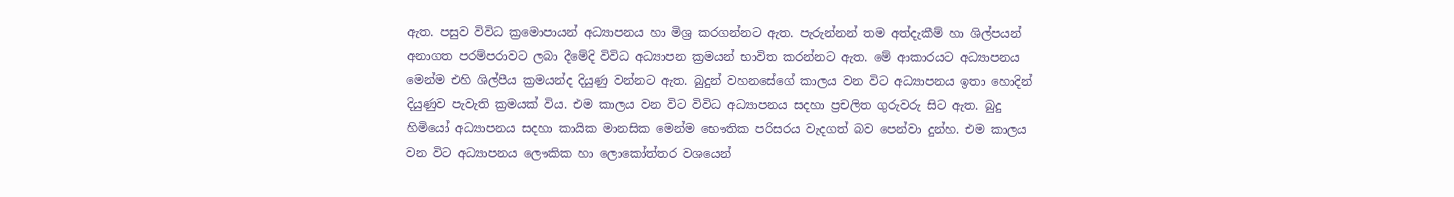ඇත. පසුව විවිධ ක්‍රමොපායන් අධ්‍යාපනය හා මිශ්‍ර කරගන්නට ඇත. පැරුන්නන් තම අත්දැකීම් හා ශිල්පයන් අනාගත පරම්පරාවට ලබා දීමේදි විවිධ අධ්‍යාපන ක්‍රමයන් භාවිත කරන්නට ඇත. මේ ආකාරයට අධ්‍යාපනය මෙන්ම එහි ශිල්පීය ක්‍රමයන්ද දියුණු වන්නට ඇත. බුදුන් වහනසේගේ කාලය වන විට අධ්‍යාපනය ඉතා හොදින් දියුණුව පැවැති ක්‍රමයක් විය. එම කාලය වන විට විවිධ අධ්‍යාපනය සදහා ප්‍රචලිත ගුරුවරු සිට ඇත. බුදු හිමියෝ අධ්‍යාපනය සදහා කායික මානසික මෙන්ම භෞතික පරිසරය වැදගත් බව පෙන්වා දුන්හ. එම කාලය වන විට අධ්‍යාපනය ලෞකික හා ලොකෝත්තර වශයෙන්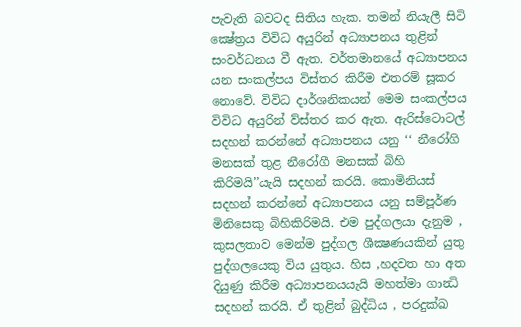පැවැති බවටද සිතිය හැක. තමන් නියැලී සිටි ක්‍ෂේත්‍රය විවිධ අයුරින් අධ්‍යාපනය තුළින් සංවර්ධනය වී ඇත. වර්තමානයේ අධ්‍යාපනය යන සංකල්පය විස්තර කිරීම එතරම් සූකර නොවේ. විවිධ දාර්ශනිකයන් මෙම සංකල්පය විවිධ අයුරින් ව්ස්තර කර ඇත. ඇරිස්ටොටල් සදහන් කරන්නේ අධ්‍යාපනය යනු ‘‘ නීරෝගි මනසක් තුළ නීරෝගී මනසක් බිහි කිරිමයි’’යැයි සදහන් කරයි. කොමිනියස් සදහන් කරන්නේ අධ්‍යාපනය යනු සම්පූර්ණ මිනිසෙකු බිහිකිරිමයි. එම පුද්ගලයා දැනුම , කුසලතාව මෙන්ම පුද්ගල ශීක්‍ෂණයකින් යුතු පුද්ගලයෙකු විය යුතුය. හිස ,හදවත හා අත දියුණු කිරීම අධ්‍යාපනයයැයි මහත්මා ගාන්‍ධි සදහන් කරයි. ඒ තුළින් බුද්ධිය , පරදුක්ඛ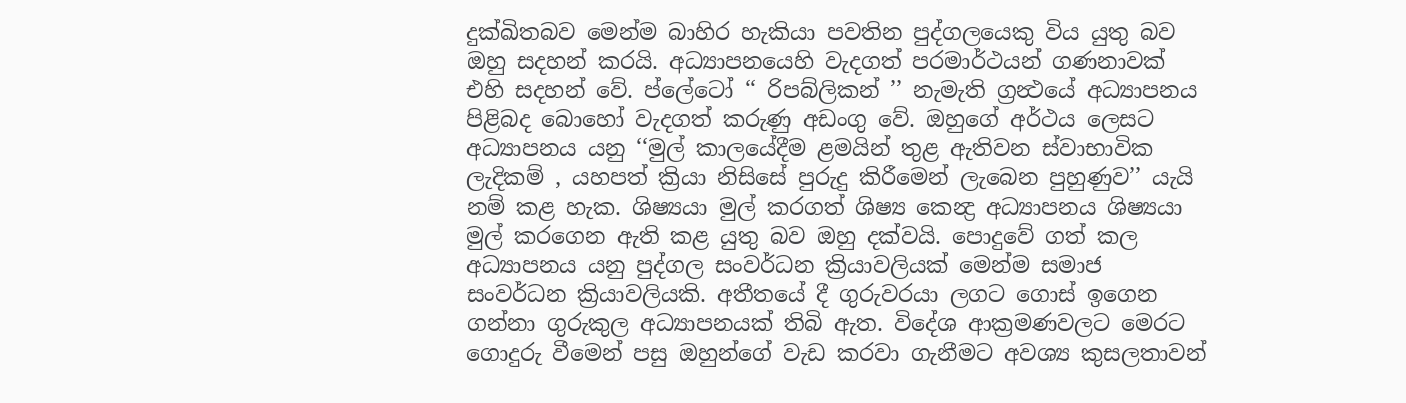දුක්ඛිතබව මෙන්ම බාහිර හැකියා පවතින පුද්ගලයෙකු විය යුතු බව ඔහු සදහන් කරයි. අධ්‍යාපනයෙහි වැදගත් පරමාර්ථයන් ගණනාවක් එහි සදහන් වේ. ප්ලේටෝ ‘‘ රිපබ්ලිකන් ’’ නැමැති ග්‍රන්‍ථයේ අධ්‍යාපනය පිළිබද බොහෝ වැදගත් කරුණු අඩංගු වේ. ඔහුගේ අර්ථය ලෙසට අධ්‍යාපනය යනු ‘‘මුල් කාලයේදීම ළමයින් තුළ ඇතිවන ස්වාභාවික ලැදිකම් , යහපත් ක්‍රියා නිසිසේ පුරුදු කිරීමෙන් ලැබෙන පුහුණුව’’ යැයි නම් කළ හැක. ශිෂ්‍යයා මුල් කරගත් ශිෂ්‍ය කෙන්‍ද්‍ර අධ්‍යාපනය ශිෂ්‍යයා මුල් කරගෙන ඇති කළ යුතු බව ඔහු දක්වයි. පොදුවේ ගත් කල අධ්‍යාපනය යනු පුද්ගල සංවර්ධන ක්‍රියාවලියක් මෙන්ම සමාජ සංවර්ධන ක්‍රියාවලියකි. අතීතයේ දී ගුරුවරයා ලගට ගොස් ඉගෙන ගන්නා ගුරුකුල අධ්‍යාපනයක් තිබි ඇත. විදේශ ආක්‍රමණවලට මෙරට ගොදුරු වීමෙන් පසු ඔහුන්ගේ වැඩ කරවා ගැනීමට අවශ්‍ය කුසලතාවන්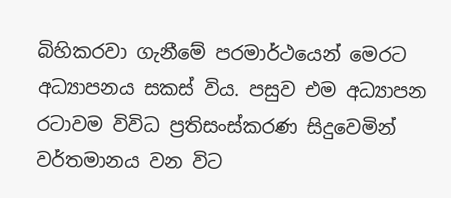බිහිකරවා ගැනීමේ පරමාර්ථයෙන් මෙරට අධ්‍යාපනය සකස් විය. පසුව එම අධ්‍යාපන රටාවම විවිධ ප්‍රතිසංස්කරණ සිදුවෙමින් වර්තමානය වන විට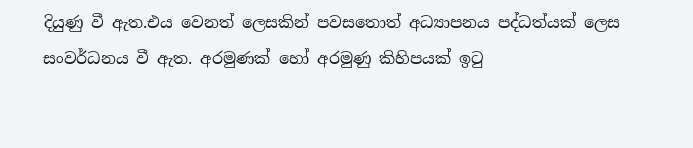දියුණු වී ඇත.එය වෙනත් ලෙසකින් පවසතොත් අධ්‍යාපනය පද්ධත්යක් ලෙස සංවර්ධනය වී ඇත. අරමුණක් හෝ අරමුණු කිහිපයක් ඉටු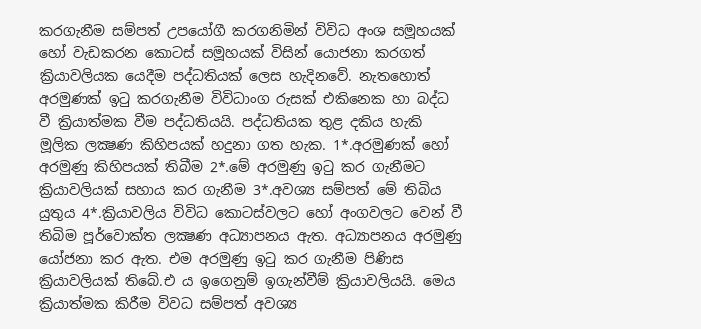කරගැනීම සම්පත් උපයෝගී කරගනිමින් විවිධ අංශ සමූහයක් හෝ වැඩකරන කොටස් සමූහයක් විසින් යොජනා කරගත් ක්‍රියාවලියක යෙදීම පද්ධතියක් ලෙස හැදිනවේ. නැතහොත් අරමුණක් ඉටු කරගැනීම විවිධාංග රුසක් එකිනෙක හා බද්ධ වී ක්‍රියාත්මක වීම පද්ධතියයි. පද්ධතියක තුළ දකිය හැකි මූලික ලක්‍ෂණ කිහිපයක් හදුනා ගත හැක. 1*.අරමුණක් හෝ අරමුණු කිහිපයක් තිබීම 2*.මේ අරමුණු ඉටු කර ගැනීමට ක්‍රියාවලියක් සහාය කර ගැනීම 3*.අවශ්‍ය සම්පත් මේ තිබිය යුතුය 4*.ක්‍රියාවලිය විවිධ කොටස්වලට හෝ අංගවලට වෙන් වී තිබිම පූර්වොක්ත ලක්‍ෂණ අධ්‍යාපනය ඇත. අධ්‍යාපනය අරමුණු යෝජනා කර ඇත. එම අරමුණු ඉටු කර ගැනීම පිණිස ක්‍රියාවලියක් තිබේ.එ ය ඉගෙනුම් ඉගැන්වීම් ක්‍රියාවලියයි. මෙය ක්‍රියාත්මක කිරීම විවධ සම්පත් අවශ්‍ය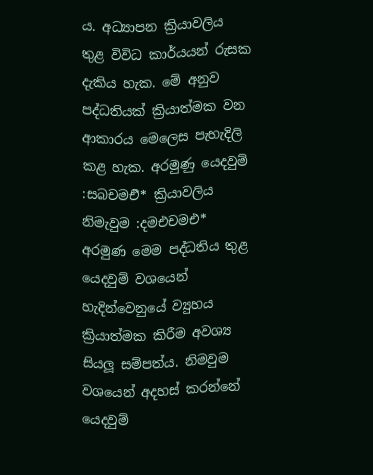ය. අධ්‍යාපන ක්‍රියාවලිය තුළ විවිධ කාර්යයන් රුසක දැකිය හැක. මේ අනුව පද්ධතියක් ක්‍රියාත්මක වන ආකාරය මෙලෙස පැහැදිලි කළ හැක. අරමුණු යෙදවුම් :සබචමඑි* ක්‍රියාවලිය නිමැවුම :දමඑචමඑ* අරමුණ මෙම පද්ධතිය තුළ යෙදවුම් වශයෙන් හැදින්වෙනුයේ ව්‍යුහය ක්‍රියාත්මක කිරීම අවශ්‍ය සියලූ සම්පත්ය. නිමවුම වශයෙන් අදහස් කරන්නේ යෙදවුම්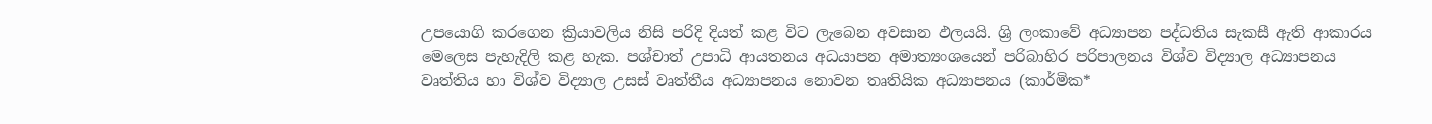උපයොගි කරගෙන ක්‍රියාවලිය නිසි පරිදි දියත් කළ විට ලැබෙන අවසාන ඵලයයි. ශ්‍රි ලංකාවේ අධ්‍යාපන පද්ධතිය සැකසී ඇති ආකාරය මෙලෙස පැහැදිලි කළ හැක. පශ්චාත් උපාධි ආයතනය අධයාපන අමාත්‍යංශයෙන් පරිබාහිර පරිපාලනය විශ්ව විද්‍යාල අධ්‍යාපනය වෘත්තිය හා විශ්ව විද්‍යාල උසස් වෘත්තීය අධ්‍යාපනය නොවන තෘතියික අධ්‍යාපනය (කාර්මික*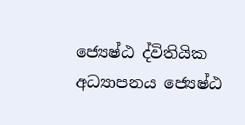ජ්‍යෙෂ්ඨ ද්විතියික අධ්‍යාපනය ජ්‍යෙෂ්ඨ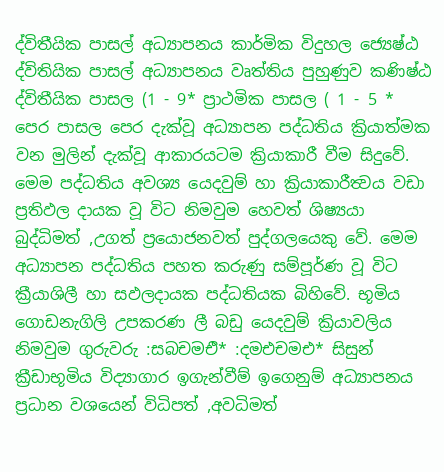ද්විතීයික පාසල් අධ්‍යාපනය කාර්මික විදුහල ජ්‍යෙෂ්ඨ ද්විතියික පාසල් අධ්‍යාපනය වෘත්තිය පුහුණුව කණිෂ්ඨ ද්විතීයික පාසල (1 - 9* ප්‍රාථමික පාසල ( 1 - 5 * පෙර පාසල පෙර දැක්වූ අධ්‍යාපන පද්ධතිය ක්‍රියාත්මක වන මුලින් දැක්වූ ආකාරයටම ක්‍රියාකාරී වීම සිදුවේ. මෙම පද්ධතිය අවශ්‍ය යෙදවුම් හා ක්‍රියාකාරීත්‍වය වඩා ප්‍රතිඵල දායක වූ විට නිමවුම හෙවත් ශිෂ්‍යයා බුද්ධිමත් ,උගත් ප්‍රයොජනවත් පුද්ගලයෙකු වේ. මෙම අධ්‍යාපන පද්ධතිය පහත කරුණු සම්පූර්ණ වූ විට ක්‍රීයාශිලී හා සඵලදායක පද්ධතියක බිහිවේ. භූමිය ගොඩනැගිලි උපකරණ ලී බඩු යෙදවුම් ක්‍රියාවලිය නිමවුම ගුරුවරු :සබචමඑි* :දමඑචමඑ* සිසුන් ක්‍රීඩාභූමිය විද්‍යාගාර ඉගැන්වීම් ඉගෙනුම් අධ්‍යාපනය ප්‍රධාන වශයෙන් විධිපත් ,අවධිමත්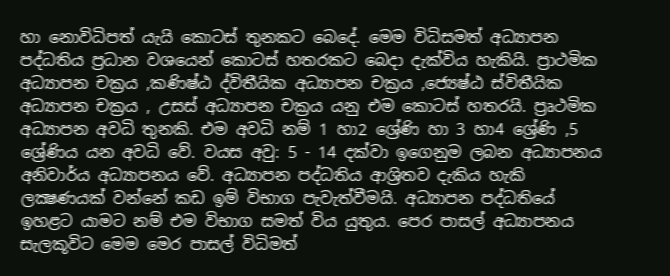හා නොවිධිපත් යැයි කොටස් තුනකට බෙදේ. මෙම විධිසමත් අධ්‍යාපන පද්ධතිය ප්‍රධාන වශයෙන් කොටස් හතරකට බෙදා දැක්විය හැකියි. ප්‍රාථමික අධ්‍යාපන චක්‍රය ,කණිෂ්ඨ ද්විතීයික අධ්‍යාපන චක්‍රය ,ජ්‍යෙෂ්ඨ ස්විතීයික අධ්‍යාපන චක්‍රය , උසස් අධ්‍යාපන චක්‍රය යනු එම කොටස් හතරයි. ප්‍රෘථමික අධ්‍යාපන අවධි තුනකි. එම අවධි නම් 1 හා2 ශ්‍රේණි හා 3 හා4 ශ්‍රේණි ,5 ශ්‍රේණිය යන අවධි වේ. වයස අවු: 5 - 14 දක්වා ඉගෙනුම ලබන අධ්‍යාපනය අනිවාර්ය අධ්‍යාපනය වේ. අධ්‍යාපන පද්ධතිය ආශ්‍රිතව දැකිය හැකි ලක්‍ෂණයක් වන්නේ කඩ ඉම් විභාග පැවැත්වීමයි. අධ්‍යාපන පද්ධතියේ ඉහළට යාමට නම් එම විභාග සමත් විය යුතුය. පෙර පාසල් අධ්‍යාපනය සැලකූවිට මෙම මෙර පාසල් විධිමත්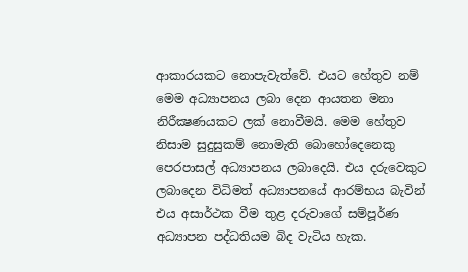ආකාරයකට නොපැවැත්වේ. එයට හේතුව නම් මෙම අධ්‍යාපනය ලබා දෙන ආයතන මනා නිරීක්‍ෂණයකට ලක් නොවීමයි. මෙම හේතුව නිසාම සුදුසුකම් නොමැති බොහෝදෙනෙකු පෙරපාසල් අධ්‍යාපනය ලබාදෙයි. එය දරුවෙකුට ලබාදෙන විධිමත් අධ්‍යාපනයේ ආරම්භය බැවින් එය අසාර්ථක වීම තුළ දරුවාගේ සම්පූර්ණ අධ්‍යාපන පද්ධතියම බිද වැටිය හැක.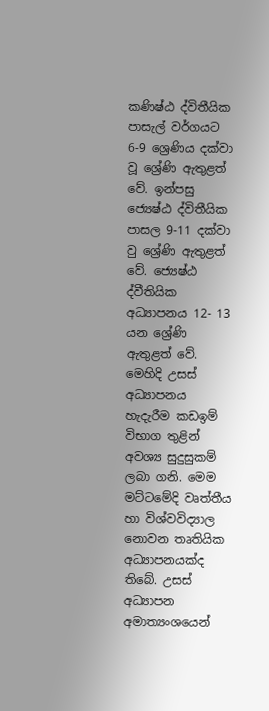කණිෂ්ඨ ද්විතීයික පාසැල් වර්ගයට 6-9 ශ්‍රෙණිය දක්වා වූ ශ්‍රේණි ඇතුළත් වේ. ඉන්පසු ජ්‍යෙෂ්ඨ ද්විතීයික පාසල 9-11 දක්වා වු ශ්‍රේණි ඇතුළත් වේ. ජ්‍යෙෂ්ඨ ද්වීතියික අධ්‍යාපනය 12- 13 යන ශ්‍රේණි ඇතුළත් වේ. මෙහිදි උසස් අධ්‍යාපනය හැදැරීම කඩඉම් විභාග තුළින් අවශ්‍ය සුදුසුකම් ලබා ගනි. මෙම මට්ටමේදි වෘත්තීය හා විශ්වවිද්‍යාල නොවන තෘතියික අධ්‍යාපනයක්ද තිබේ. උසස් අධ්‍යාපන අමාත්‍යංශයෙන්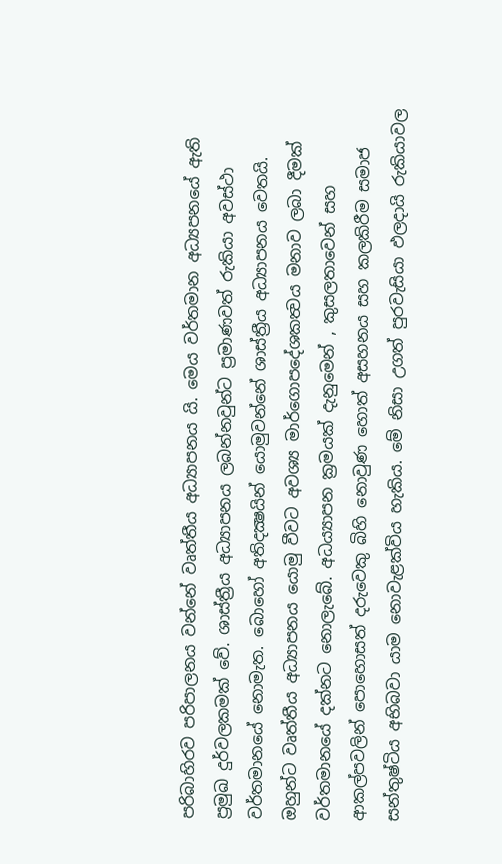පරිබාහිරව පරිපාලනය වන්නේ වෘත්තීය අධ්‍යාපනය යි. මෙය වර්තමාන අධ්‍යපනයේ ඇති ප්‍රමුඛ දුර්වලකමක් වේ. ශාස්ත්‍රීය අධ්‍යාපනය ලබන්නවුන්ට ප්‍රමාණවත් රුකියා අවස්ථා වර්තමානයේ නොමැත. බොහෝ අතිදක්‍ෂයින් යොමුවන්නේ ශාස්ත්‍රීය අධ්‍යාපනය වෙතයි. ඔහුන්ට වෘත්තීය අධ්‍යාපනය යොමු වීවට අවශ්‍ය මාර්ගොපදේශකත්‍වය මනාව ලබා දීමක් වර්තමානයේ දක්නට නොලැබේ. අධය්‍යාපන ක්‍රමයක් දැනුමෙන් , කුසලතාවෙන් සහ ආකල්පවලින් පොහොසත් දරුවෙකු බිහි නොවුණ හොත් අසහනය සහ කලකිරීම සමාජ සන්තුෂ්ටිය අභිබවා යාම නොවැළක්විය හැකිය. මේ නිසා උගත් පුරවැසියා ඵලදායි රුකියාවල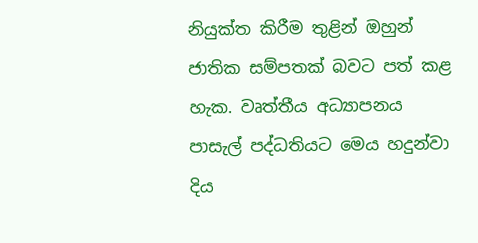නියුක්ත කිරීම තුළින් ඔහුන් ජාතික සම්පතක් බවට පත් කළ හැක. වෘත්තීය අධ්‍යාපනය පාසැල් පද්ධතියට මෙය හදුන්වා දිය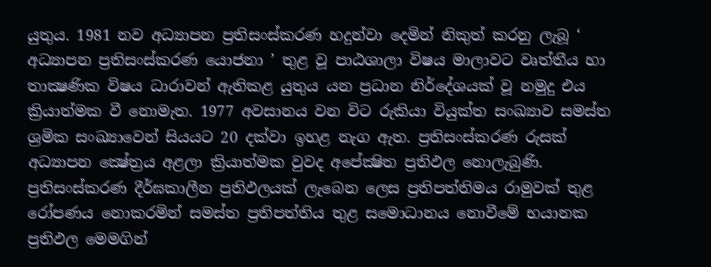යුතුය. 1981 නව අධ්‍යාපන ප්‍රතිසංස්කරණ හදුන්වා දෙමින් නිකුත් කරනු ලැබූ ‘ අධ්‍යාපන ප්‍රතිසංස්කරණ යොජනා ’ තුළ වූ පාඨශාලා විෂය මාලාවට වෘත්තීය හා තාක්‍ෂණික විෂය ධාරාවන් ඇතිකළ යුතුය යන ප්‍රධාන නිර්දේශයක් වූ නමුදු එය ක්‍රියාත්මක වී නොමැත. 1977 අවසානය වන විට රුකියා වියුක්ත සංඛ්‍යාව සමස්ත ශ්‍රමික සංඛ්‍යාවෙන් සියයට 20 දක්වා ඉහළ නැග ඇත. ප්‍රතිසංස්කරණ රුසක් අධ්‍යාපන ක්‍ෂේත්‍රය අළලා ක්‍රියාත්මක වුවද අපේක්‍ෂිත ප්‍රතිඵල නොලැබුණි. ප්‍රතිසංස්කරණ දීර්ඝකාලීන ප්‍රතිඵලයක් ලැබෙන ලෙස ප්‍රතිපත්තිමය රාමුවක් තුළ රෝපණය නොකරමින් සමස්ත ප්‍රතිපත්තිය තුළ සමොධානය නොවීමේ භයානක ප්‍රතිඵල මෙමගින්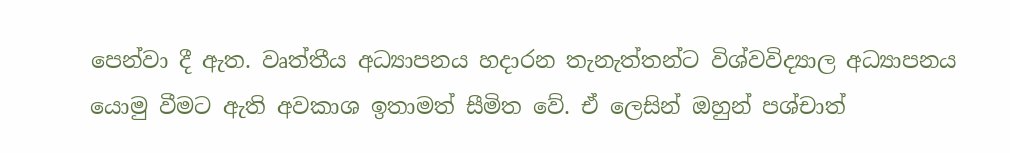පෙන්වා දී ඇත. වෘත්තීය අධ්‍යාපනය හදාරන තැනැත්තන්ට විශ්වවිද්‍යාල අධ්‍යාපනය යොමු වීමට ඇති අවකාශ ඉතාමත් සීමිත වේ. ඒ ලෙසින් ඔහුන් පශ්චාත්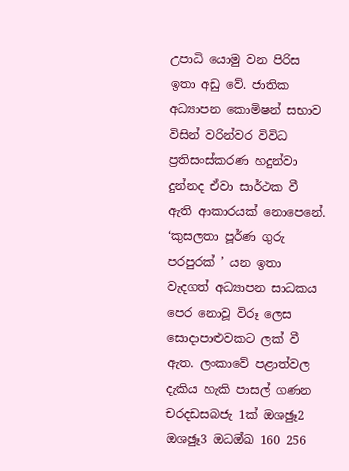උපාධි යොමු වන පිරිස ඉතා අඩු වේ. ජාතික අධ්‍යාපන කොමිෂන් සභාව විසින් වරින්වර විවිධ ප්‍රතිසංස්කරණ හදුන්වා දුන්නද ඒවා සාර්ථක වී ඇති ආකාරයක් නොපෙනේ. ‘කුසලතා පූර්ණ ගුරු පරපුරක් ’ යන ඉතා වැදගත් අධ්‍යාපන සාධකය පෙර නොවූ විරූ ලෙස සොදාපාළුවකට ලක් වී ඇත. ලංකාවේ පළාත්වල දැකිය හැකි පාසල් ගණන චරදඩසබජැ 1ක්‍ ඔශඡුෑ2 ඔශඡුෑ3 ඔධඔ්ඛ 160 256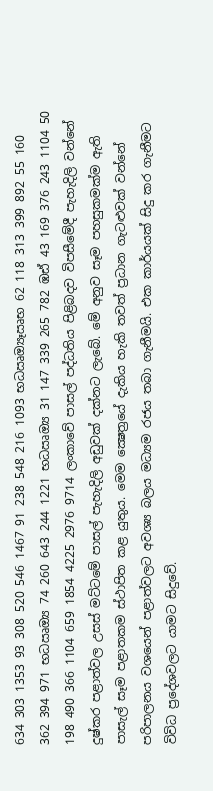634 303 1353 93 308 520 546 1467 91 238 548 216 1093 භධඍඔ්‍යෑඍභ 62 118 313 399 892 55 160 362 394 971 භධඍඔ්‍ය 74 260 643 244 1221 භධඍඔ්‍ය 31 147 339 265 782 ඹඪ් 43 169 376 243 1104 50 198 490 366 1104 659 1854 4225 2976 9714 ලංකාවේ පාසල් පද්ධතිය පිළිබදව විපසීමේදී පැහැදිලි වන්නේ දුෂ්කර පළාත්වල උසස් මට්ටමේ පාසල් පැහැදිලි අඩුවක් දක්නට ලැබේ. මේ අනුව සෑම පහසුකමක්ම ඇති පාසැල් සෑම පළාතකම ස්ථාපිත කළ යුතුය. මෙම ක්‍ෂෙත්‍රයේ දැකිය හැකි තවත් ප්‍රධාන ගැටළුවක් වන්නේ පරිපාලනය වශයෙන් පළාත්වලට අවශ්‍ය බලය මධ්‍යම රජය තබා ගැනීමයි. එක කාර්යයක් සිදු කර ගැනීමට විවිධ ප්‍රදේශවලට යාමට සිදුවේ.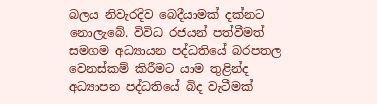බලය නිවැරදිව බෙදීයාමක් දක්නට නොලැබේ. විවිධ රජයන් පත්වීමත් සමගම අධ්‍යායන පද්ධතියේ බරපතල වෙනස්කම් කිරීමට යාම තුළින්ද අධ්‍යාපන පද්ධතියේ බිද වැටීමක්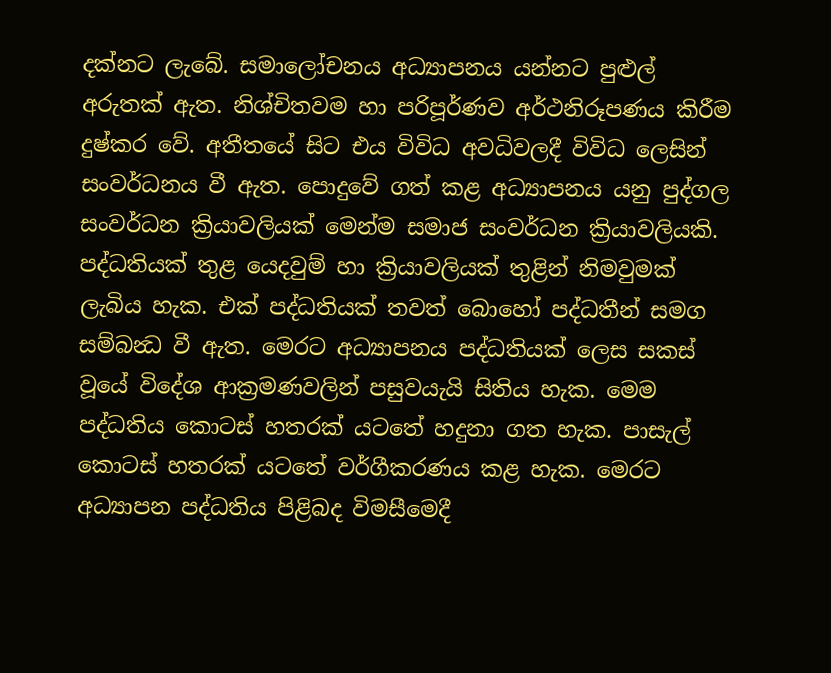දක්නට ලැබේ. සමාලෝචනය අධ්‍යාපනය යන්නට පුළුල් අරුතක් ඇත. නිශ්චිතවම හා පරිපූර්ණව අර්ථනිරූපණය කිරීම දුෂ්කර වේ. අතීතයේ සිට එය විවිධ අවධිවලදී විවිධ ලෙසින් සංවර්ධනය වී ඇත. පොදුවේ ගත් කළ අධ්‍යාපනය යනු පුද්ගල සංවර්ධන ක්‍රියාවලියක් මෙන්ම සමාජ සංවර්ධන ක්‍රියාවලියකි. පද්ධතියක් තුළ යෙදවුම් හා ක්‍රියාවලියක් තුළින් නිමවුමක් ලැබිය හැක. එක් පද්ධතියක් තවත් බොහෝ පද්ධතීන් සමග සම්බන්‍ධ වී ඇත. මෙරට අධ්‍යාපනය පද්ධතියක් ලෙස සකස් වූයේ විදේශ ආක්‍රමණවලින් පසුවයැයි සිතිය හැක. මෙම පද්ධතිය කොටස් හතරක් යටතේ හදුනා ගත හැක. පාසැල් කොටස් හතරක් යටතේ වර්ගීකරණය කළ හැක. මෙරට අධ්‍යාපන පද්ධතිය පිළිබද විමසීමෙදී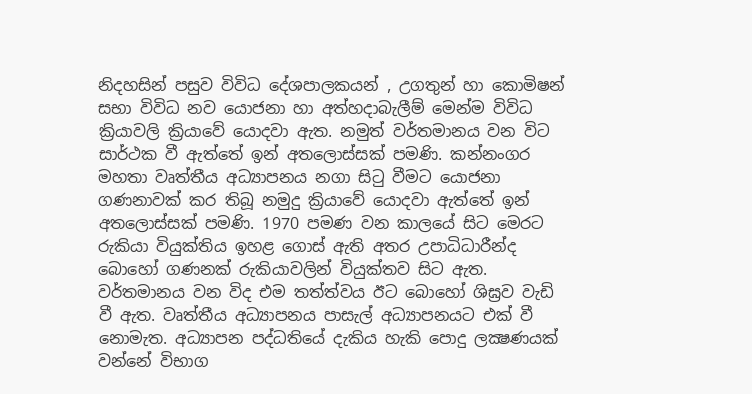නිදහසින් පසුව විවිධ දේශපාලකයන් , උගතුන් හා කොමිෂන් සභා විවිධ නව යොජනා හා අත්හදාබැලීම් මෙන්ම විවිධ ක්‍රියාවලි ක්‍රියාවේ යොදවා ඇත. නමුත් වර්තමානය වන විට සාර්ථක වී ඇත්තේ ඉන් අතලොස්සක් පමණි. කන්නංගර මහතා වෘත්තීය අධ්‍යාපනය නගා සිටු වීමට යොජනා ගණනාවක් කර තිබූ නමුදු ක්‍රියාවේ යොදවා ඇත්තේ ඉන් අතලොස්සක් පමණි. 1970 පමණ වන කාලයේ සිට මෙරට රුකියා වියුක්තිය ඉහළ ගොස් ඇති අතර උපාධිධාරීන්ද බොහෝ ගණනක් රුකියාවලින් වියුක්තව සිට ඇත. වර්තමානය වන විද එම තත්ත්වය ඊට බොහෝ ශිඝ්‍රව වැඩි වී ඇත. වෘත්තීය අධ්‍යාපනය පාසැල් අධ්‍යාපනයට එක් වී නොමැත. අධ්‍යාපන පද්ධතියේ දැකිය හැකි පොදු ලක්‍ෂණයක් වන්නේ විභාග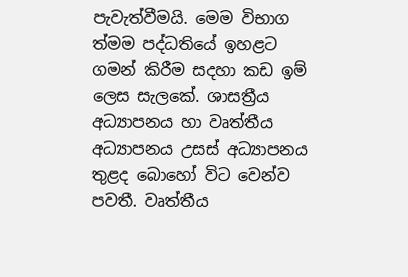පැවැත්වීමයි. මෙම විභාග ත්‍මම පද්ධතියේ ඉහළට ගමන් කිරීම සදහා කඩ ඉම් ලෙස සැලකේ. ශාසත්‍රීය අධ්‍යාපනය හා වෘත්තීය අධ්‍යාපනය උසස් අධ්‍යාපනය තුළද බොහෝ විට වෙන්ව පවතී. වෘත්තීය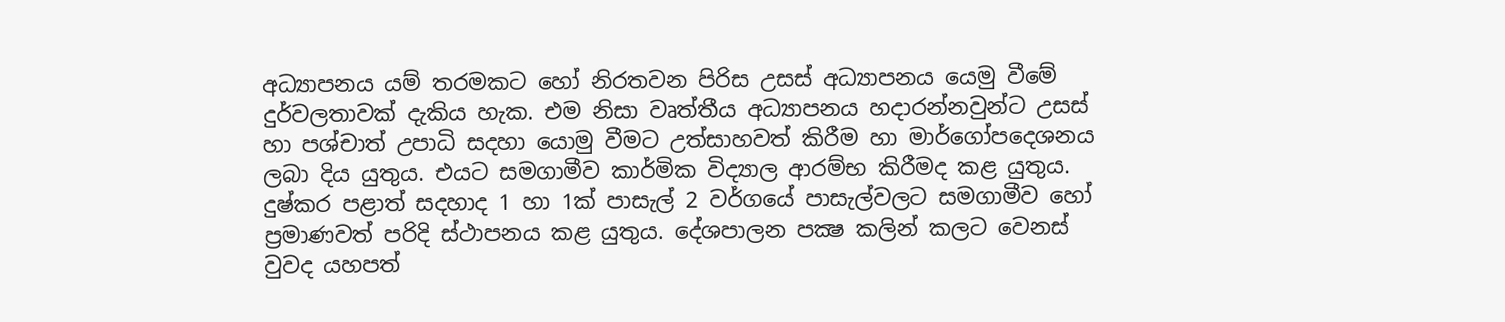අධ්‍යාපනය යම් තරමකට හෝ නිරතවන පිරිස උසස් අධ්‍යාපනය යෙමු වීමේ දුර්වලතාවක් දැකිය හැක. එම නිසා වෘත්තීය අධ්‍යාපනය හදාරන්නවුන්ට උසස් හා පශ්චාත් උපාධි සදහා යොමු වීමට උත්සාහවත් කිරීම හා මාර්ගෝපදෙශනය ලබා දිය යුතුය. එයට සමගාමීව කාර්මික විද්‍යාල ආරම්භ කිරීමද කළ යුතුය. දුෂ්කර පළාත් සදහාද 1 හා 1ක්‍ පාසැල් 2 වර්ගයේ පාසැල්වලට සමගාමීව හෝ ප්‍රමාණවත් පරිදි ස්ථාපනය කළ යුතුය. දේශපාලන පක්‍ෂ කලින් කලට වෙනස් වුවද යහපත්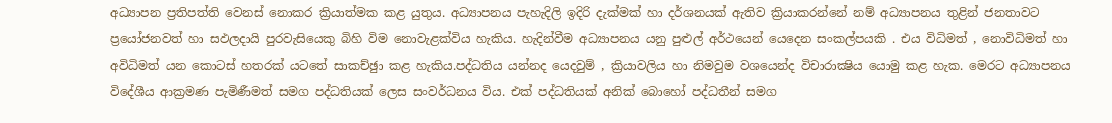අධ්‍යාපන ප්‍රතිපත්ති වෙනස් නොකර ක්‍රියාත්මක කළ යුතුය. අධ්‍යාපනය පැහැදිලි ඉදිරි දැක්මක් හා දර්ශනයක් ඇතිව ක්‍රියාකරන්නේ නම් අධ්‍යාපනය තුළින් ජනතාවට ප්‍රයෝජනවත් හා සඵලදායි පුරවැසියෙකු බිහි විම නොවැළක්විය හැකිය. හැදින්වීම අධ්‍යාපනය යනු පුළුල් අර්ථයෙන් යෙදෙන සංකල්පයකි . එය විධිමත් , නොවිධිමත් හා අවිධිමත් යන කොටස් හතරක් යටතේ සාකච්ඡුා කළ හැකිය.පද්ධතිය යන්නද යෙදවුම් , ක්‍රියාවලිය හා නිමවුම වශයෙන්ද විචාරාක්‍ෂිය යොමු කළ හැක. මෙරට අධ්‍යාපනය විදේශීය ආක්‍රමණ පැමිණීමත් සමග පද්ධතියක් ලෙස සංවර්ධනය විය. එක් පද්ධතියක් අනික් බොහෝ පද්ධතීන් සමග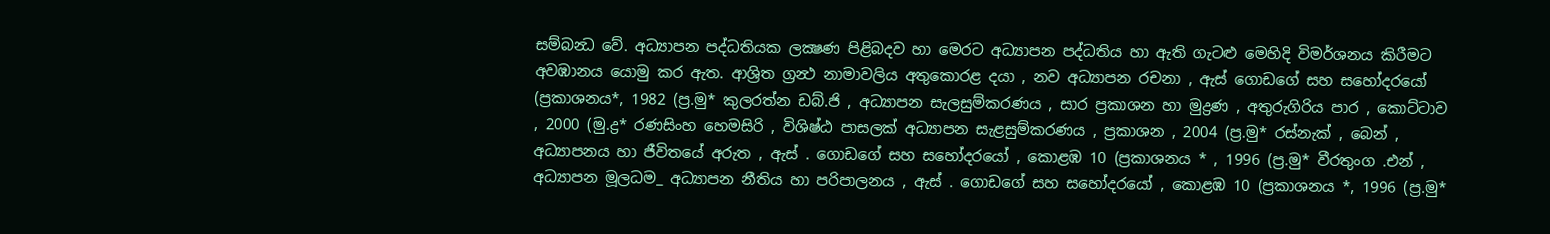සම්බන්‍ධ වේ. අධ්‍යාපන පද්ධතියක ලක්‍ෂණ පිළිබදව හා මෙරට අධ්‍යාපන පද්ධතිය හා ඇති ගැටළු මෙහිදි විමර්ශනය කිරීමට අවඹානය යොමු කර ඇත. ආශ්‍රිත ග්‍රන්‍ථ නාමාවලිය අතුකොරළ දයා , නව අධ්‍යාපන රචනා , ඇස් ගොඩගේ සහ සහෝදරයෝ (ප්‍රකාශනය*, 1982 (ප්‍ර.මු* කුලරත්න ඩබ්.ජි , අධ්‍යාපන සැලසුම්කරණය , සාර ප්‍රකාශන හා මුද්‍රණ , අතුරුගිරිය පාර , කොට්ටාව , 2000 (මු.ද්‍ර* රණසිංහ හෙමසිරි , විශිෂ්ඨ පාසලක් අධ්‍යාපන සැළසුම්කරණය , ප්‍රකාශන , 2004 (ප්‍ර.මු* රස්නැක් , බෙන් , අධ්‍යාපනය හා ජීවිතයේ අරුත , ඇස් . ගොඩගේ සහ සහෝදරයෝ , කොළඹ 10 (ප්‍රකාශනය * , 1996 (ප්‍ර.මු* වීරතුංග .එන් , අධ්‍යාපන මූලධම_ අධ්‍යාපන නීතිය හා පරිපාලනය , ඇස් . ගොඩගේ සහ සහෝදරයෝ , කොළඹ 10 (ප්‍රකාශනය *, 1996 (ප්‍ර.මු*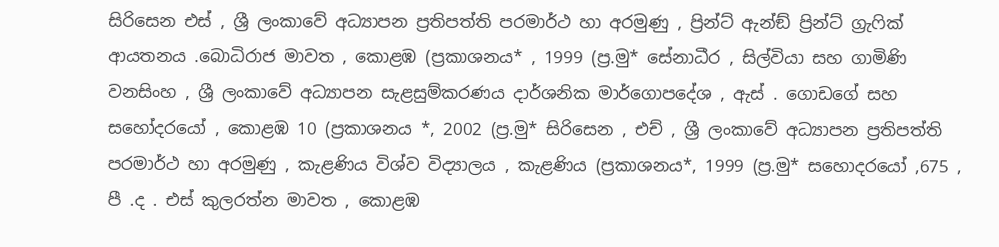සිරිසෙන එස් , ශ්‍රී ලංකාවේ අධ්‍යාපන ප්‍රතිපත්ති පරමාර්ථ හා අරමුණු , ප්‍රින්ට් ඇන්ඞ් ප්‍රින්ට් ග්‍රැෆික් ආයතනය .බොධිරාජ මාවත , කොළඹ (ප්‍රකාශනය* , 1999 (ප්‍ර.මු* සේනාධීර , සිල්වියා සහ ගාමිණි වනසිංහ , ශ්‍රී ලංකාවේ අධ්‍යාපන සැළසුම්කරණය දාර්ශනික මාර්ගොපදේශ , ඇස් . ගොඩගේ සහ සහෝදරයෝ , කොළඹ 10 (ප්‍රකාශනය *, 2002 (ප්‍ර.මු* සිරිසෙන , එච් , ශ්‍රී ලංකාවේ අධ්‍යාපන ප්‍රතිපත්ති පරමාර්ථ හා අරමුණු , කැළණිය විශ්ව විද්‍යාලය , කැළණිය (ප්‍රකාශනය*, 1999 (ප්‍ර.මු* සහොදරයෝ ,675 , පී .ද . එස් කුලරත්න මාවත , කොළඹ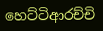හෙට්ටිආරච්චි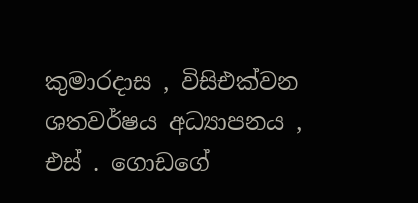කුමාරදාස , විසිඑක්වන ශතවර්ෂය අධ්‍යාපනය , එස් . ගොඩගේ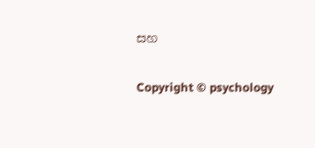සහ

Copyright © psychology